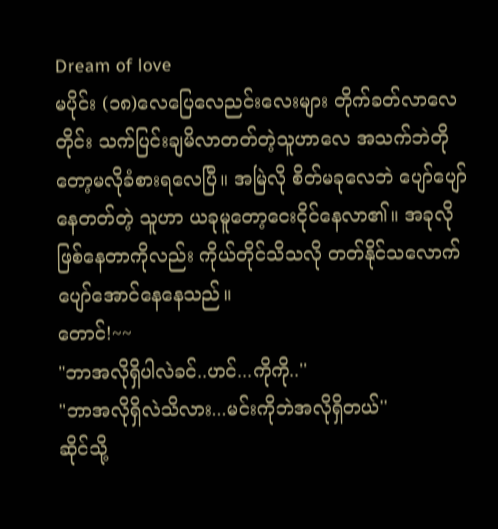Dream of love
မပိုင်း (၁၈)လေပြေလေညင်းလေးများ တိုက်ခတ်လာလေတိုင်း သက်ပြင်းချမိလာတတ်တဲ့သူဟာလေ အသက်ဘဲတိုတော့မလိုခံစားရလေပြီ။ အမြဲလို စိတ်မခုလေဘဲ ပျော်ပျော်နေတတ်တဲ့ သူဟာ ယခုမူတော့ငေးငိုင်နေလာ၏။ အခုလိုဖြစ်နေတာကိုလည်း ကိုယ်တိုင်သိသလို တတ်နိုင်သလောက်ပျော်အောင်နေနေသည်။
တောင်!~~
"ဘာအလိုရှိပါလဲခင်..ဟင်...ကိုကို..''
"ဘာအလိုရှိလဲသိလား...မင်းကိုဘဲအလိုရှိတယ်''
ဆိုင်သို့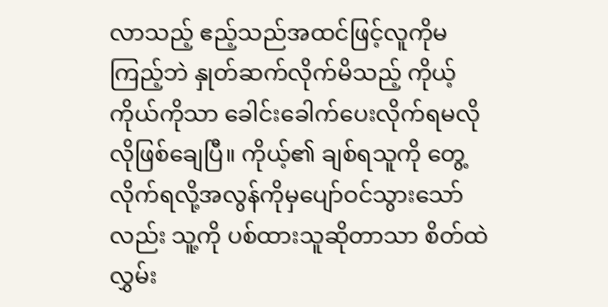လာသည့် ဧည့်သည်အထင်ဖြင့်လူကိုမကြည့်ဘဲ နှုတ်ဆက်လိုက်မိသည့် ကိုယ့်ကိုယ်ကိုသာ ခေါင်းခေါက်ပေးလိုက်ရမလိုလိုဖြစ်ချေပြီ။ ကိုယ့်၏ ချစ်ရသူကို တွေ့လိုက်ရလို့အလွန်ကိုမှပျော်ဝင်သွားသော်လည်း သူ့ကို ပစ်ထားသူဆိုတာသာ စိတ်ထဲလွှမ်း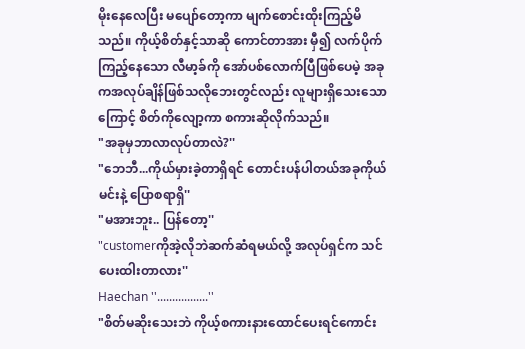မိုးနေလေပြီး မပျော်တော့ကာ မျက်စောင်းထိုးကြည့်မိသည်။ ကိုယ့်စိတ်နှင့်သာဆို ကောင်တာအား မှီ၍ လက်ပိုက်ကြည့်နေသော လီမာ့ခ်ကို အော်ပစ်လောက်ပြီဖြစ်ပေမဲ့ အခုကအလုပ်ချိန်ဖြစ်သလိုဘေးတွင်လည်း လူများရှိသေးသောကြောင့် စိတ်ကိုလျော့ကာ စကားဆိုလိုက်သည်။
"အခုမှဘာလာလုပ်တာလဲ?''
"ဘေဘီ...ကိုယ်မှားခဲ့တာရှိရင် တောင်းပန်ပါတယ်အခုကိုယ်မင်းနဲ့ ပြောစရာရှိ''
"မအားဘူး.. ပြန်တော့''
"customerကိုအဲ့လိုဘဲဆက်ဆံရမယ်လို့ အလုပ်ရှင်က သင်ပေးထါးတာလား''
Haechan ''.................''
"စိတ်မဆိုးသေးဘဲ ကိုယ့်စကားနားထောင်ပေးရင်ကောင်း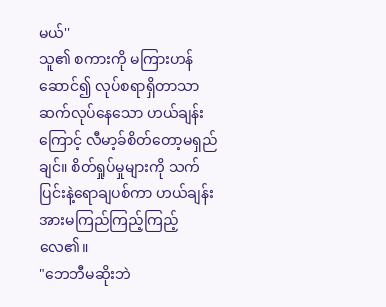မယ်''
သူ၏ စကားကို မကြားဟန်ဆောင်၍ လုပ်စရာရှိတာသာ ဆက်လုပ်နေသော ဟယ်ချန်းကြောင့် လီမာ့ခ်စိတ်တော့မရှည်ချင်။ စိတ်ရှုပ်မှုများကို သက်ပြင်းနဲ့ရောချပစ်ကာ ဟယ်ချန်းအားမကြည်ကြည့်ကြည့်လေ၏။
"ဘေဘီမဆိုးဘဲ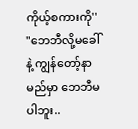ကိုယ့်စကားကို''
"ဘေဘီလို့မခေါ်နဲ့ ကျွန်တော့်နာမည်မှာ ဘေဘီမပါဘူး..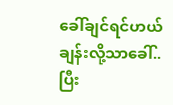ခေါ်ချင်ရင်ဟယ်ချန်းလို့သာခေါ်..ပြီး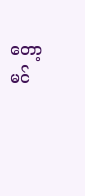တော့ မင်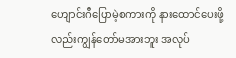ဟျောင်းဂီပြောမဲ့စကားကို နားထောင်ပေးဖို့လည်းကျွန်တော်မအားဘူး အလုပ်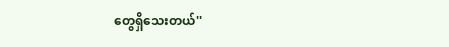တွေရှိသေးတယ်''